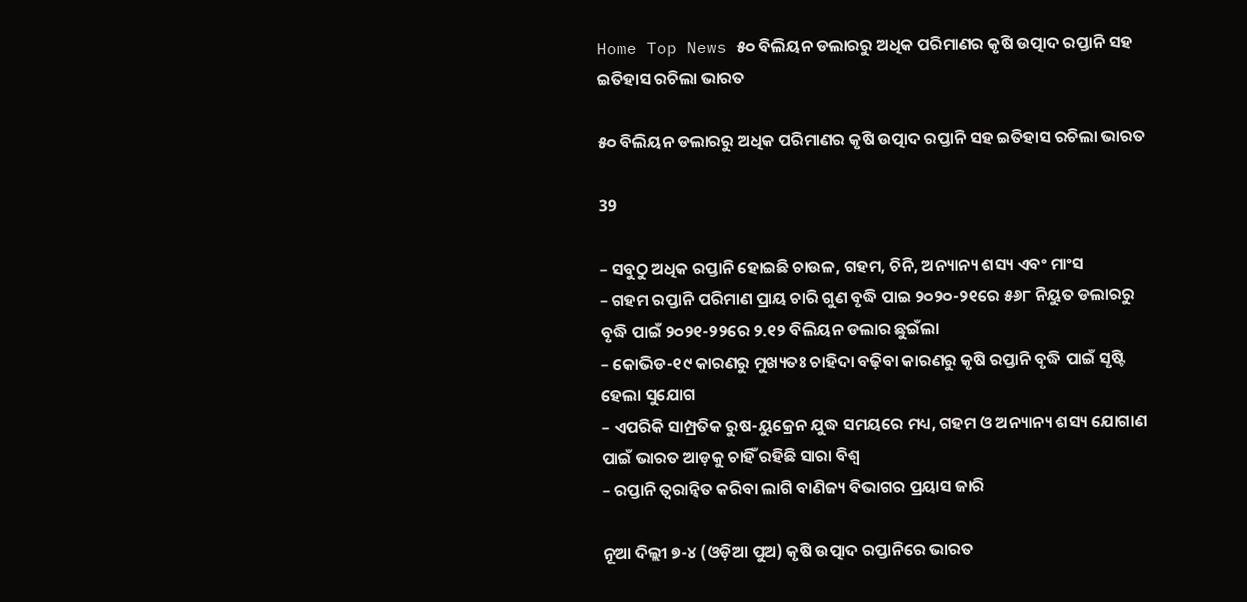Home Top News ୫୦ ବିଲିୟନ ଡଲାରରୁ ଅଧିକ ପରିମାଣର କୃଷି ଉତ୍ପାଦ ରପ୍ତାନି ସହ ଇତିହାସ ରଚିଲା ଭାରତ

୫୦ ବିଲିୟନ ଡଲାରରୁ ଅଧିକ ପରିମାଣର କୃଷି ଉତ୍ପାଦ ରପ୍ତାନି ସହ ଇତିହାସ ରଚିଲା ଭାରତ

39

– ସବୁଠୁ ଅଧିକ ରପ୍ତାନି ହୋଇଛି ଚାଉଳ, ଗହମ, ଚିନି, ଅନ୍ୟାନ୍ୟ ଶସ୍ୟ ଏବଂ ମାଂସ
– ଗହମ ରପ୍ତାନି ପରିମାଣ ପ୍ରାୟ ଚାରି ଗୁଣ ବୃଦ୍ଧି ପାଇ ୨୦୨୦-୨୧ରେ ୫୬୮ ନିୟୁତ ଡଲାରରୁ ବୃଦ୍ଧି ପାଇଁ ୨୦୨୧-୨୨ରେ ୨.୧୨ ବିଲିୟନ ଡଲାର ଛୁଇଁଲା
– କୋଭିଡ-୧୯ କାରଣରୁ ମୁଖ୍ୟତଃ ଚାହିଦା ବଢ଼ିବା କାରଣରୁ କୃଷି ରପ୍ତାନି ବୃଦ୍ଧି ପାଇଁ ସୃଷ୍ଟି ହେଲା ସୁଯୋଗ
– ଏପରିକି ସାମ୍ପ୍ରତିକ ରୁଷ-ୟୁକ୍ରେନ ଯୁଦ୍ଧ ସମୟରେ ମଧ୍ୟ, ଗହମ ଓ ଅନ୍ୟାନ୍ୟ ଶସ୍ୟ ଯୋଗାଣ ପାଇଁ ଭାରତ ଆଡ଼କୁ ଚାହିଁ ରହିଛି ସାରା ବିଶ୍ୱ
– ରପ୍ତାନି ତ୍ୱରାନ୍ୱିତ କରିବା ଲାଗି ବାଣିଜ୍ୟ ବିଭାଗର ପ୍ରୟାସ ଜାରି

ନୂଆ ଦିଲ୍ଲୀ ୭-୪ (ଓଡ଼ିଆ ପୁଅ) କୃଷି ଉତ୍ପାଦ ରପ୍ତାନିରେ ଭାରତ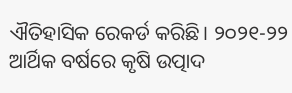ଐତିହାସିକ ରେକର୍ଡ କରିଛି। ୨୦୨୧-୨୨ ଆର୍ଥିକ ବର୍ଷରେ କୃଷି ଉତ୍ପାଦ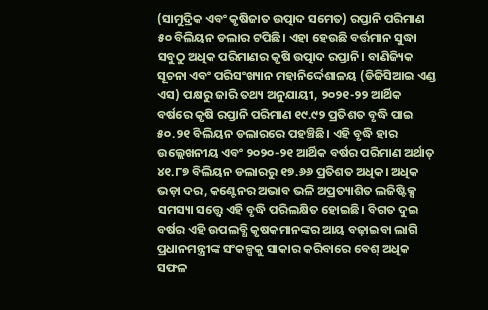(ସାମୁଦ୍ରିକ ଏବଂ କୃଷିଜାତ ଉତ୍ପାଦ ସମେତ) ରପ୍ତାନି ପରିମାଣ ୫୦ ବିଲିୟନ ଡଲାର ଟପିଛି। ଏହା ହେଉଛି ବର୍ତ୍ତମାନ ସୁଦ୍ଧା ସବୁଠୁ ଅଧିକ ପରିମାଣର କୃଷି ଉତ୍ପାଦ ରପ୍ତାନି। ବାଣିଜ୍ୟିକ ସୂଚନା ଏବଂ ପରିସଂଖ୍ୟାନ ମହାନିର୍ଦ୍ଦେଶାଳୟ (ଡିଜିସିଆଇ ଏଣ୍ଡ ଏସ) ପକ୍ଷରୁ ଜାରି ତଥ୍ୟ ଅନୁଯାୟୀ, ୨୦୨୧-୨୨ ଆର୍ଥିକ ବର୍ଷରେ କୃଷି ରପ୍ତାନି ପରିମାଣ ୧୯.୯୨ ପ୍ରତିଶତ ବୃଦ୍ଧି ପାଇ ୫୦.୨୧ ବିଲିୟନ ଡଲାରରେ ପହଞ୍ଚିଛି। ଏହି ବୃଦ୍ଧି ହାର ଉଲ୍ଲେଖନୀୟ ଏବଂ ୨୦୨୦-୨୧ ଆର୍ଥିକ ବର୍ଷର ପରିମାଣ ଅର୍ଥାତ୍‌ ୪୧.୮୭ ବିଲିୟନ ଡଲାରରୁ ୧୭.୬୬ ପ୍ରତିଶତ ଅଧିକ। ଅଧିକ ଭଡ଼ା ଦର, କଣ୍ଟେନର ଅଭାବ ଭଳି ଅପ୍ରତ୍ୟାଶିତ ଲଜିଷ୍ଟିକ୍ସ ସମସ୍ୟା ସତ୍ତ୍ୱେ ଏହି ବୃଦ୍ଧି ପରିଲକ୍ଷିତ ହୋଇଛି। ବିଗତ ଦୁଇ ବର୍ଷର ଏହି ଉପଲବ୍ଧି କୃଷକମାନଙ୍କର ଆୟ ବଢ଼ାଇବା ଲାଗି ପ୍ରଧାନମନ୍ତ୍ରୀଙ୍କ ସଂକଳ୍ପକୁ ସାକାର କରିବାରେ ବେଶ୍‌ ଅଧିକ ସଫଳ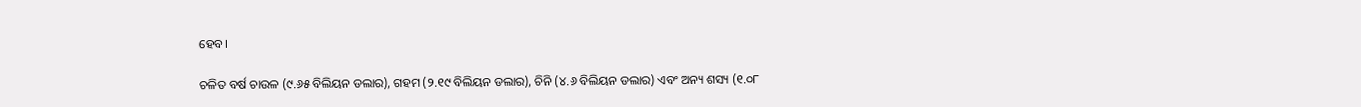ହେବ।

ଚଳିତ ବର୍ଷ ଚାଉଳ (୯.୬୫ ବିଲିୟନ ଡଲାର), ଗହମ (୨.୧୯ ବିଲିୟନ ଡଲାର), ଚିନି (୪.୬ ବିଲିୟନ ଡଲାର) ଏବଂ ଅନ୍ୟ ଶସ୍ୟ (୧.୦୮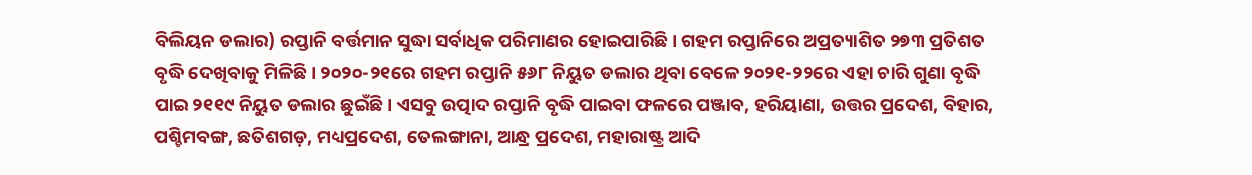ବିଲିୟନ ଡଲାର) ରପ୍ତାନି ବର୍ତ୍ତମାନ ସୁଦ୍ଧା ସର୍ବାଧିକ ପରିମାଣର ହୋଇପାରିଛି। ଗହମ ରପ୍ତାନିରେ ଅପ୍ରତ୍ୟାଶିତ ୨୭୩ ପ୍ରତିଶତ ବୃଦ୍ଧି ଦେଖିବାକୁ ମିଳିଛି। ୨୦୨୦-୨୧ରେ ଗହମ ରପ୍ତାନି ୫୬୮ ନିୟୁତ ଡଲାର ଥିବା ବେଳେ ୨୦୨୧-୨୨ରେ ଏହା ଚାରି ଗୁଣା ବୃଦ୍ଧି ପାଇ ୨୧୧୯ ନିୟୁତ ଡଲାର ଛୁଇଁଛି। ଏସବୁ ଉତ୍ପାଦ ରପ୍ତାନି ବୃଦ୍ଧି ପାଇବା ଫଳରେ ପଞ୍ଜାବ, ହରିୟାଣା, ଉତ୍ତର ପ୍ରଦେଶ, ବିହାର, ପଶ୍ଚିମବଙ୍ଗ, ଛତିଶଗଡ଼, ମଧ୍ୟପ୍ରଦେଶ, ତେଲଙ୍ଗାନା, ଆନ୍ଧ୍ର ପ୍ରଦେଶ, ମହାରାଷ୍ଟ୍ର ଆଦି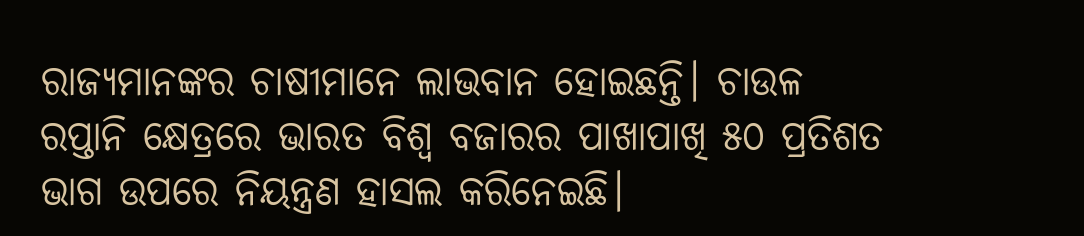ରାଜ୍ୟମାନଙ୍କର ଚାଷୀମାନେ ଲାଭବାନ ହୋଇଛନ୍ତି। ଚାଉଳ ରପ୍ତାନି କ୍ଷେତ୍ରରେ ଭାରତ ବିଶ୍ୱ ବଜାରର ପାଖାପାଖି ୫୦ ପ୍ରତିଶତ ଭାଗ ଉପରେ ନିୟନ୍ତ୍ରଣ ହାସଲ କରିନେଇଛି।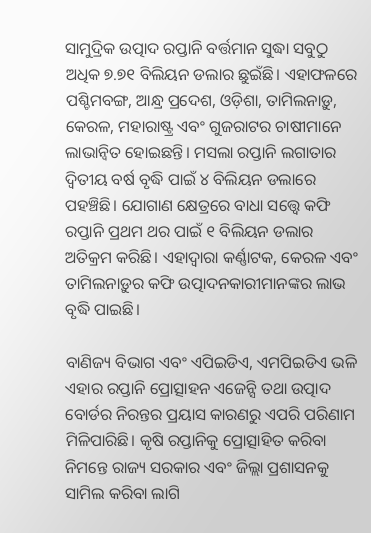ସାମୁଦ୍ରିକ ଉତ୍ପାଦ ରପ୍ତାନି ବର୍ତ୍ତମାନ ସୁଦ୍ଧା ସବୁଠୁ ଅଧିକ ୭.୭୧ ବିଲିୟନ ଡଲାର ଛୁଇଁଛି। ଏହାଫଳରେ ପଶ୍ଚିମବଙ୍ଗ, ଆନ୍ଧ୍ର ପ୍ରଦେଶ, ଓଡ଼ିଶା, ତାମିଲନାଡ଼ୁ, କେରଳ, ମହାରାଷ୍ଟ୍ର ଏବଂ ଗୁଜରାଟର ଚାଷୀମାନେ ଲାଭାନ୍ୱିତ ହୋଇଛନ୍ତି। ମସଲା ରପ୍ତାନି ଲଗାତାର ଦ୍ଵିତୀୟ ବର୍ଷ ବୃଦ୍ଧି ପାଇଁ ୪ ବିଲିୟନ ଡଲାରେ ପହଞ୍ଚିଛି। ଯୋଗାଣ କ୍ଷେତ୍ରରେ ବାଧା ସତ୍ତ୍ୱେ କଫି ରପ୍ତାନି ପ୍ରଥମ ଥର ପାଇଁ ୧ ବିଲିୟନ ଡଲାର ଅତିକ୍ରମ କରିଛି। ଏହାଦ୍ଵାରା କର୍ଣ୍ଣାଟକ, କେରଳ ଏବଂ ତାମିଲନାଡ଼ୁର କଫି ଉତ୍ପାଦନକାରୀମାନଙ୍କର ଲାଭ ବୃଦ୍ଧି ପାଇଛି।

ବାଣିଜ୍ୟ ବିଭାଗ ଏବଂ ଏପିଇଡିଏ, ଏମପିଇଡିଏ ଭଳି ଏହାର ରପ୍ତାନି ପ୍ରୋତ୍ସାହନ ଏଜେନ୍ସି ତଥା ଉତ୍ପାଦ ବୋର୍ଡର ନିରନ୍ତର ପ୍ରୟାସ କାରଣରୁ ଏପରି ପରିଣାମ ମିଳିପାରିଛି। କୃଷି ରପ୍ତାନିକୁ ପ୍ରୋତ୍ସାହିତ କରିବା ନିମନ୍ତେ ରାଜ୍ୟ ସରକାର ଏବଂ ଜିଲ୍ଲା ପ୍ରଶାସନକୁ ସାମିଲ କରିବା ଲାଗି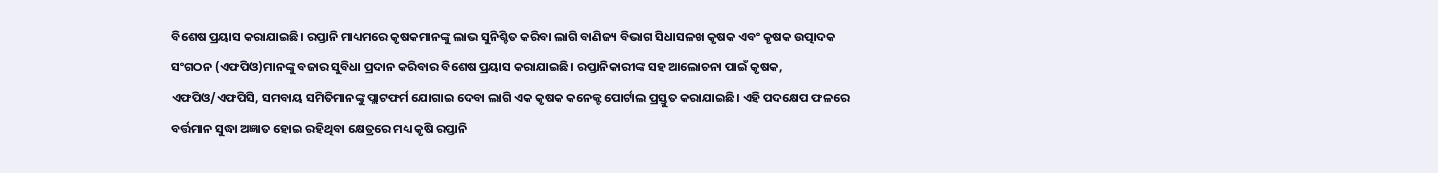ବିଶେଷ ପ୍ରୟାସ କରାଯାଇଛି। ରପ୍ତାନି ମାଧ୍ୟମରେ କୃଷକମାନଙ୍କୁ ଲାଭ ସୁନିଶ୍ଚିତ କରିବା ଲାଗି ବାଣିଜ୍ୟ ବିଭାଗ ସିଧାସଳଖ କୃଷକ ଏବଂ କୃଷକ ଉତ୍ପାଦକ ସଂଗଠନ (ଏଫପିଓ)ମାନଙ୍କୁ ବଜାର ସୁବିଧା ପ୍ରଦାନ କରିବାର ବିଶେଷ ପ୍ରୟାସ କରାଯାଇଛି। ରପ୍ତାନିକାରୀଙ୍କ ସହ ଆଲୋଚନା ପାଇଁ କୃଷକ, ଏଫପିଓ/ଏଫପିସି, ସମବାୟ ସମିତିମାନଙ୍କୁ ପ୍ଲାଟଫର୍ମ ଯୋଗାଇ ଦେବା ଲାଗି ଏକ କୃଷକ କନେକ୍ଟ ପୋର୍ଟାଲ ପ୍ରସ୍ତୁତ କରାଯାଇଛି। ଏହି ପଦକ୍ଷେପ ଫଳରେ ବର୍ତ୍ତମାନ ସୁଦ୍ଧା ଅଜ୍ଞାତ ହୋଇ ରହିଥିବା କ୍ଷେତ୍ରରେ ମଧ୍ୟ କୃଷି ରପ୍ତାନି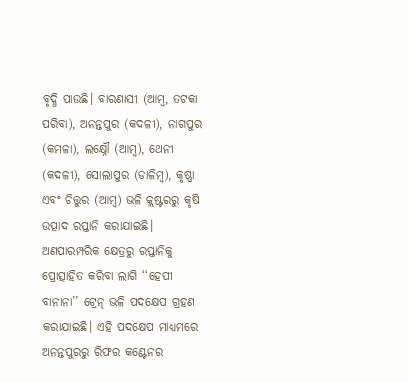ବୃଦ୍ଧି ପାଉଛି। ବାରଣାସୀ (ଆମ୍ବ, ତଟକା ପରିବା), ଅନନ୍ତପୁର (କଦଳୀ), ନାଗପୁର (କମଳା), ଲକ୍ଷ୍ନୌ (ଆମ୍ବ), ଥେନୀ (କଦଳୀ), ସୋଲାପୁର (ଡାଳିମ୍ବ), କୃଷ୍ଣା ଏବଂ ଚିତ୍ତୁର (ଆମ୍ବ) ଭଳି କ୍ଲଷ୍ଟରରୁ କୃଷି ଉତ୍ପାଦ ରପ୍ତାନି କରାଯାଇଛି। ଅଣପାରମ୍ପରିକ କ୍ଷେତ୍ରରୁ ରପ୍ତାନିକୁ ପ୍ରୋତ୍ସାହିତ କରିବା ଲାଗି ‘‘ହେପୀ ବାନାନା’’ ଟ୍ରେନ୍‌ ଭଳି ପଦକ୍ଷେପ ଗ୍ରହଣ କରାଯାଇଛି। ଏହି ପଦକ୍ଷେପ ମାଧ୍ୟମରେ ଅନନ୍ତପୁରରୁ ରିଫର କଣ୍ଟେନର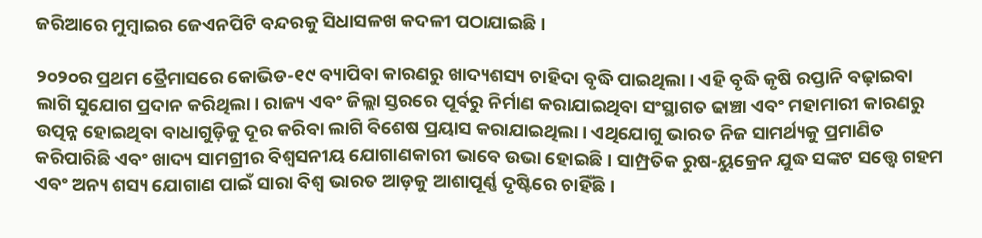ଜରିଆରେ ମୁମ୍ବାଇର ଜେଏନପିଟି ବନ୍ଦରକୁ ସିଧାସଳଖ କଦଳୀ ପଠାଯାଇଛି।

୨୦୨୦ର ପ୍ରଥମ ତ୍ରୈମାସରେ କୋଭିଡ-୧୯ ବ୍ୟାପିବା କାରଣରୁ ଖାଦ୍ୟଶସ୍ୟ ଚାହିଦା ବୃଦ୍ଧି ପାଇଥିଲା। ଏହି ବୃଦ୍ଧି କୃଷି ରପ୍ତାନି ବଢ଼ାଇବା ଲାଗି ସୁଯୋଗ ପ୍ରଦାନ କରିଥିଲା। ରାଜ୍ୟ ଏବଂ ଜିଲ୍ଲା ସ୍ତରରେ ପୂର୍ବରୁ ନିର୍ମାଣ କରାଯାଇଥିବା ସଂସ୍ଥାଗତ ଢାଞ୍ଚା ଏବଂ ମହାମାରୀ କାରଣରୁ ଉତ୍ପନ୍ନ ହୋଇଥିବା ବାଧାଗୁଡ଼ିକୁ ଦୂର କରିବା ଲାଗି ବିଶେଷ ପ୍ରୟାସ କରାଯାଇଥିଲା। ଏଥିଯୋଗୁ ଭାରତ ନିଜ ସାମର୍ଥ୍ୟକୁ ପ୍ରମାଣିତ କରିପାରିଛି ଏବଂ ଖାଦ୍ୟ ସାମଗ୍ରୀର ବିଶ୍ୱସନୀୟ ଯୋଗାଣକାରୀ ଭାବେ ଉଭା ହୋଇଛି। ସାମ୍ପ୍ରତିକ ରୁଷ-ୟୁକ୍ରେନ ଯୁଦ୍ଧ ସଙ୍କଟ ସତ୍ତ୍ୱେ ଗହମ ଏବଂ ଅନ୍ୟ ଶସ୍ୟ ଯୋଗାଣ ପାଇଁ ସାରା ବିଶ୍ୱ ଭାରତ ଆଡ଼କୁ ଆଶାପୂର୍ଣ୍ଣ ଦୃଷ୍ଟିରେ ଚାହିଁଛି।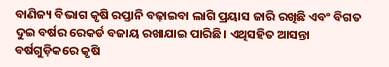ବାଣିଜ୍ୟ ବିଭାଗ କୃଷି ରପ୍ତାନି ବଢ଼ାଇବା ଲାଗି ପ୍ରୟାସ ଜାରି ରଖିଛି ଏବଂ ବିଗତ ଦୁଇ ବର୍ଷର ରେକର୍ଡ ବଜାୟ ରଖାଯାଇ ପାରିଛି। ଏଥିସହିତ ଆସନ୍ତା ବର୍ଷଗୁଡ଼ିକରେ କୃଷି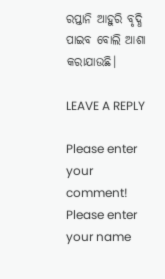ରପ୍ତାନି ଆହୁରି ବୃଦ୍ଧି ପାଇବ ବୋଲି ଆଶା କରାଯାଉଛି।

LEAVE A REPLY

Please enter your comment!
Please enter your name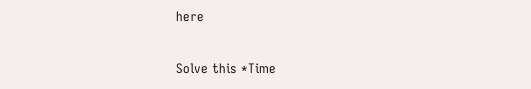here

Solve this *Time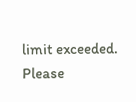limit exceeded. Please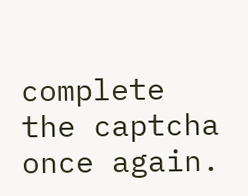complete the captcha once again.